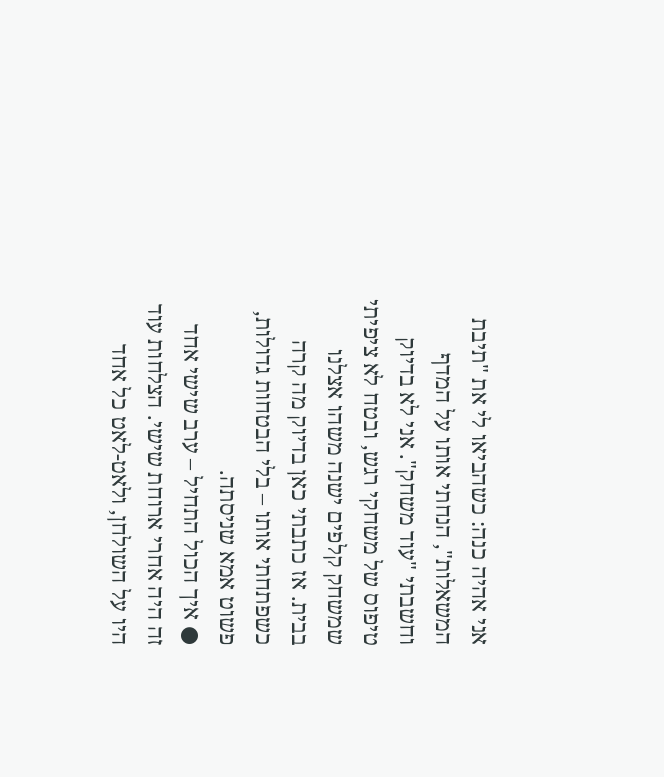אני אהיה כנה: כשהביאו לי את "תיבת המשאלות", הנחתי אותו על המדף וחשבתי "עוד משחק". אני לא בדיוק טיפוס של משחקי רגש, ובטח לא ציפיתי שמשחק קלפים ישנה משהו אצלנו בבית. אז כתבתי כאן בדיוק מה קרה כשפתחתי אותו – בלי הבטחות גדולות, פשוט אמא שניסתה.
● איך הכול התחיל – ערב שישי אחד
זה היה אחרי ארוחת שישי. הצלחות עוד היו על השולחן, ולאט-לאט כל אחד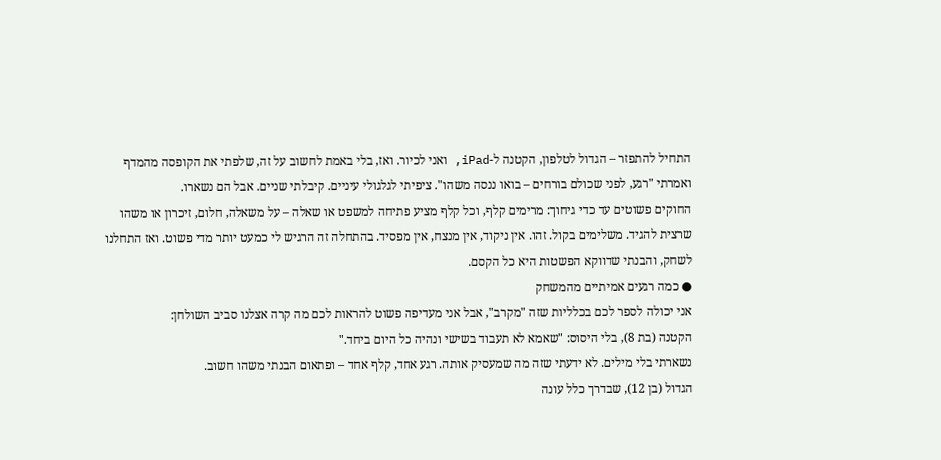התחיל להתפזר – הגדול לטלפון, הקטנה ל-iPad, ואני לכיור. ואז, בלי באמת לחשוב על זה, שלפתי את הקופסה מהמדף ואמרתי "רגע, לפני שכולם בורחים – בואו ננסה משהו". ציפיתי לגלגולי עיניים. קיבלתי שניים. אבל הם נשארו.
החוקים פשוטים עד כדי גיחוך: מרימים קלף, וכל קלף מציע פתיחה למשפט או שאלה – על משאלה, חלום, זיכרון או משהו שרצית להגיד. משלימים בקול. זהו. אין ניקוד, אין מנצח, אין מפסיד. בהתחלה זה הרגיש לי כמעט יותר מדי פשוט. ואז התחלנו לשחק, והבנתי שדווקא הפשטות היא כל הקסם.
● כמה רגעים אמיתיים מהמשחק
אני יכולה לספר לכם בכלליות שזה "מקרב", אבל אני מעדיפה פשוט להראות לכם מה קרה אצלנו סביב השולחן:
הקטנה (בת 8), בלי היסוס: "שאמא לא תעבוד בשישי ונהיה כל היום ביחד."
נשארתי בלי מילים. לא ידעתי שזה מה שמעסיק אותה. רגע אחד, קלף אחד – ופתאום הבנתי משהו חשוב.
הגדול (בן 12), שבדרך כלל עונה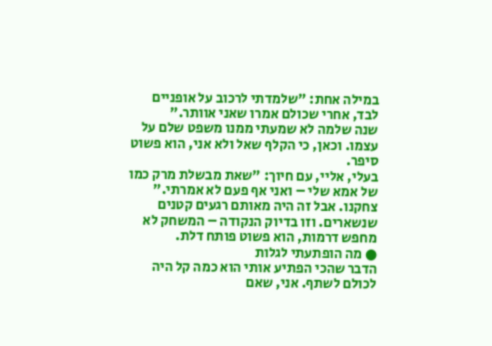במילה אחת: "שלמדתי לרכוב על אופניים לבד, אחרי שכולם אמרו שאני אוותר."
שנה שלמה לא שמעתי ממנו משפט שלם על עצמו. וכאן, כי הקלף שאל ולא אני, הוא פשוט סיפר.
בעלי, אליי, עם חיוך: "שאת מבשלת מרק כמו של אמא שלי – ואני אף פעם לא אמרתי."
צחקנו. אבל זה היה מאותם רגעים קטנים שנשארים. וזו בדיוק הנקודה – המשחק לא מחפש דרמות, הוא פשוט פותח דלת.
● מה הופתעתי לגלות
הדבר שהכי הפתיע אותי הוא כמה קל היה לכולם לשתף. אני, שאם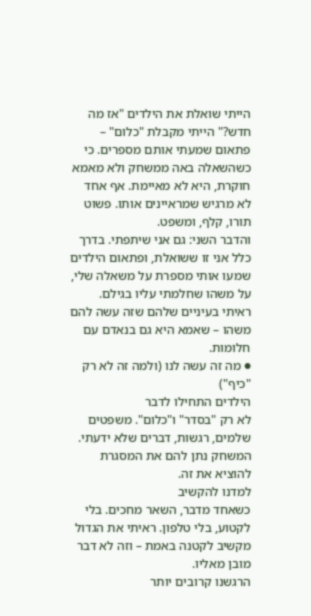הייתי שואלת את הילדים "אז מה חדש?" הייתי מקבלת "כלום" – פתאום שמעתי אותם מספרים. כי כשהשאלה באה ממשחק ולא מאמא חוקרת, היא לא מאיימת. אף אחד לא מרגיש שמראיינים אותו. פשוט תורו, קלף, ומשפט.
והדבר השני: גם אני שיתפתי. בדרך כלל אני זו ששואלת, ופתאום הילדים שמעו אותי מספרת על משאלה שלי, על משהו שחלמתי עליו בגילם. ראיתי בעיניים שלהם שזה עשה להם משהו – שאמא היא גם בנאדם עם חלומות.
● מה זה עשה לנו (ולמה זה לא רק "כיף")
הילדים התחילו לדבר
לא רק "בסדר" ו"כלום". משפטים שלמים, רגשות, דברים שלא ידעתי. המשחק נתן להם את המסגרת להוציא את זה.
למדנו להקשיב
כשאחד מדבר, השאר מחכים. בלי לקטוע, בלי טלפון. ראיתי את הגדול מקשיב לקטנה באמת – וזה לא דבר מובן מאליו.
הרגשנו קרובים יותר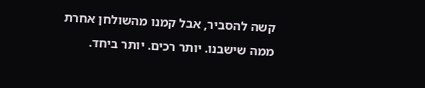קשה להסביר, אבל קמנו מהשולחן אחרת ממה שישבנו. יותר רכים. יותר ביחד.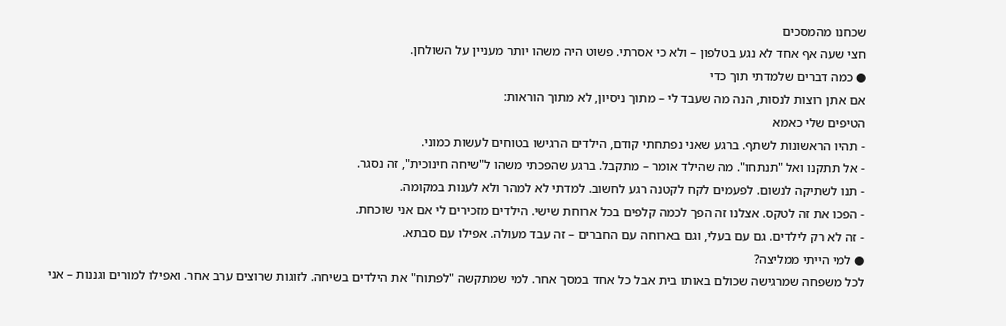שכחנו מהמסכים
חצי שעה אף אחד לא נגע בטלפון – ולא כי אסרתי. פשוט היה משהו יותר מעניין על השולחן.
● כמה דברים שלמדתי תוך כדי
אם אתן רוצות לנסות, הנה מה שעבד לי – מתוך ניסיון, לא מתוך הוראות:
הטיפים שלי כאמא
- תהיו הראשונות לשתף. ברגע שאני נפתחתי קודם, הילדים הרגישו בטוחים לעשות כמוני.
- אל תתקנו ואל "תנתחו". מה שהילד אומר – מתקבל. ברגע שהפכתי משהו ל"שיחה חינוכית", זה נסגר.
- תנו לשתיקה לנשום. לפעמים לקח לקטנה רגע לחשוב. למדתי לא למהר ולא לענות במקומה.
- הפכו את זה לטקס. אצלנו זה הפך לכמה קלפים בכל ארוחת שישי. הילדים מזכירים לי אם אני שוכחת.
- זה לא רק לילדים. גם עם בעלי, וגם בארוחה עם החברים – זה עבד מעולה. אפילו עם סבתא.
● למי הייתי ממליצה?
לכל משפחה שמרגישה שכולם באותו בית אבל כל אחד במסך אחר. למי שמתקשה "לפתוח" את הילדים בשיחה. לזוגות שרוצים ערב אחר. ואפילו למורים וגננות – אני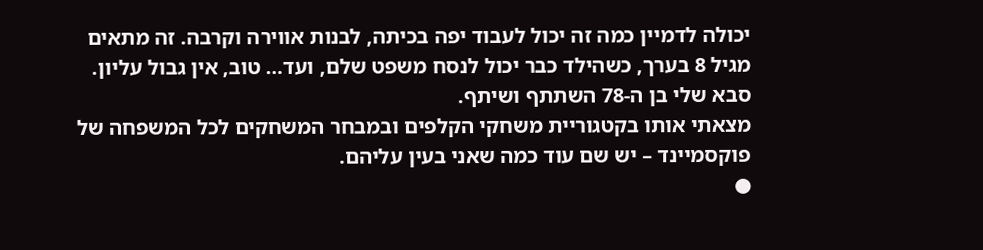יכולה לדמיין כמה זה יכול לעבוד יפה בכיתה, לבנות אווירה וקרבה. זה מתאים מגיל 8 בערך, כשהילד כבר יכול לנסח משפט שלם, ועד… טוב, אין גבול עליון. סבא שלי בן ה-78 השתתף ושיתף.
מצאתי אותו בקטגוריית משחקי הקלפים ובמבחר המשחקים לכל המשפחה של פוקסמיינד – יש שם עוד כמה שאני בעין עליהם.
●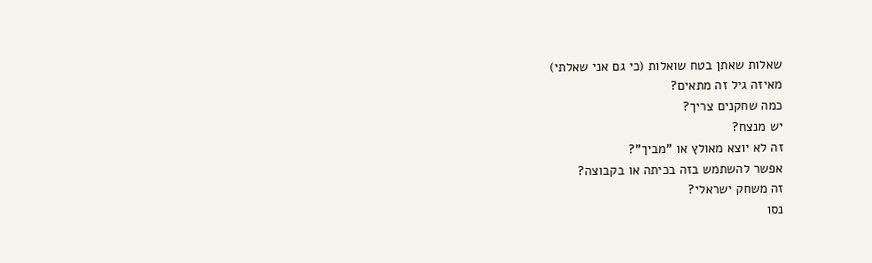שאלות שאתן בטח שואלות (כי גם אני שאלתי)
מאיזה גיל זה מתאים?
כמה שחקנים צריך?
יש מנצח?
זה לא יוצא מאולץ או "מביך"?
אפשר להשתמש בזה בכיתה או בקבוצה?
זה משחק ישראלי?
נסו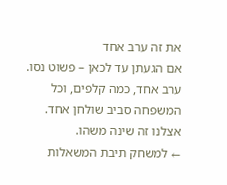את זה ערב אחד
אם הגעתן עד לכאן – פשוט נסו. ערב אחד, כמה קלפים, וכל המשפחה סביב שולחן אחד. אצלנו זה שינה משהו.
← למשחק תיבת המשאלות